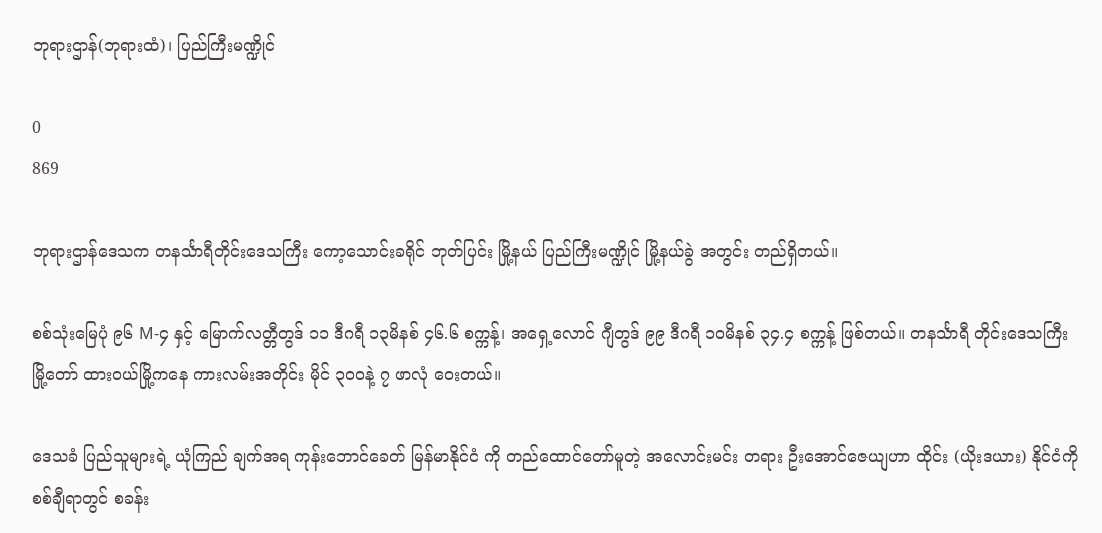ဘုရားဌာန်(ဘုရားထံ)၊ ပြည်ကြီးမဏ္ဍိုင်

0
869

ဘုရားဌာန်ဒေသက တနင်္သာရီတိုင်းဒေသကြီး ကော့သောင်းခရိုင် ဘုတ်ပြင်း မြို့နယ် ပြည်ကြီးမဏ္ဍိုင် မြို့နယ်ခွဲ အတွင်း တည်ရှိတယ်။

စစ်သုံးမြေပုံ ၉၆ M-၄ နှင့် မြောက်လတ္တီတွဒ် ၁၁ ဒီဂရီ ၁၃မိနစ် ၄၆.၆ စက္ကန့်၊ အရှေ့လောင် ဂျီတွဒ် ၉၉ ဒီဂရီ ၁၀မိနစ် ၃၄.၄ စက္ကန့် ဖြစ်တယ်။ တနင်္သာရီ တိုင်းဒေသကြီး မြို့တော် ထားဝယ်မြို့ကနေ ကားလမ်းအတိုင်း မိုင် ၃၀၀နဲ့ ၇ ဖာလုံ ဝေးတယ်။

ဒေသခံ ပြည်သူများရဲ့ ယုံကြည် ချက်အရ ကုန်းဘောင်ခေတ် မြန်မာနိုင်ငံ ကို တည်ထောင်တော်မူတဲ့ အလောင်းမင်း တရား ဦးအောင်ဇေယျဟာ ထိုင်း (ယိုးဒယား) နိုင်ငံကို စစ်ချီရာတွင် စခန်း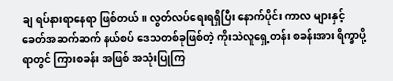ချ ရပ်နားရာနေရာ ဖြစ်တယ်။ လွတ်လပ်ရေးရရှိပြီး နောက်ပိုင်း ကာလ များနှင့် ခေတ်အဆက်ဆက် နယ်စပ် ဒေသတစ်ခုဖြစ်တဲ့ ကိုးသဲလူရှေ့တန်း စခန်းအား ရိက္ခာပို့ရာတွင် ကြားစခန်း အဖြစ် အသုံးပြုကြ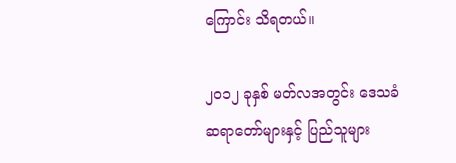ကြောင်း သိရတယ်။

၂၀၁၂ ခုနှစ် မတ်လအတွင်း ဒေသခံ ဆရာတော်များနှင့် ပြည်သူများ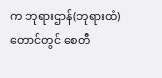က ဘုရားဌာန်(ဘုရားထံ) တောင်တွင် စေတီ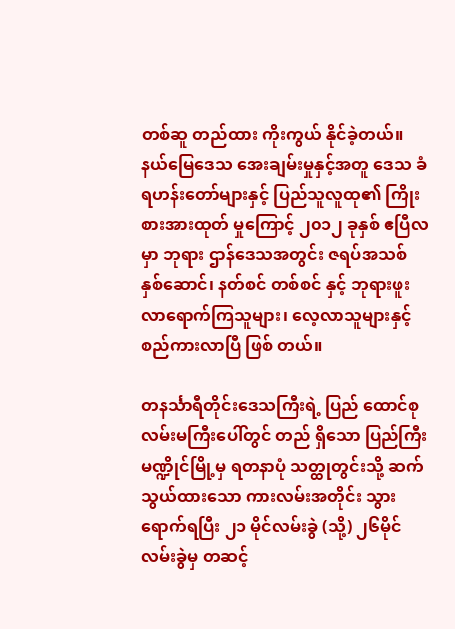တစ်ဆူ တည်ထား ကိုးကွယ် နိုင်ခဲ့တယ်။ နယ်မြေဒေသ အေးချမ်းမှုနှင့်အတူ ဒေသ ခံ ရဟန်းတော်များနှင့် ပြည်သူလူထု၏ ကြိုးစားအားထုတ် မှုကြောင့် ၂၀၁၂ ခုနှစ် ဧပြီလမှာ ဘုရား ဌာန်ဒေသအတွင်း ဇရပ်အသစ် နှစ်ဆောင်၊ နတ်စင် တစ်စင် နှင့် ဘုရားဖူး လာရောက်ကြသူများ၊ လေ့လာသူများနှင့် စည်ကားလာပြီ ဖြစ် တယ်။

တနင်္သာရီတိုင်းဒေသကြီးရဲ့ ပြည် ထောင်စု လမ်းမကြီးပေါ်တွင် တည် ရှိသော ပြည်ကြီးမဏ္ဍိုင်မြို့မှ ရတနာပုံ သတ္ထုတွင်းသို့ ဆက်သွယ်ထားသော ကားလမ်းအတိုင်း သွားရောက်ရပြီး ၂၁ မိုင်လမ်းခွဲ (သို့) ၂၆မိုင် လမ်းခွဲမှ တဆင့်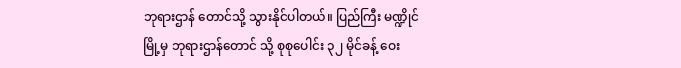ဘုရားဌာန် တောင်သို့ သွားနိုင်ပါတယ်။ ပြည်ကြီး မဏ္ဍိုင်မြို့မှ ဘုရားဌာန်တောင် သို့ စုစုပေါင်း ၃၂ မိုင်ခန့် ဝေး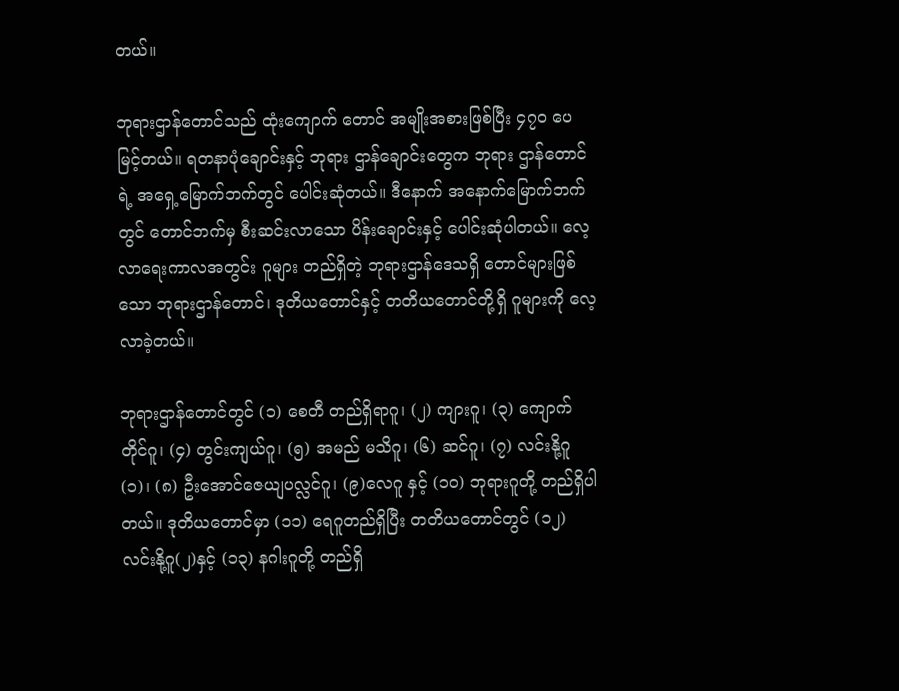တယ်။

ဘုရားဌာန်တောင်သည် ထုံးကျောက် တောင် အမျိုးအစားဖြစ်ပြီး ၄၇၀ ပေ မြင့်တယ်။ ရတနာပုံချောင်းနှင့် ဘုရား ဌာန်ချောင်းတွေက ဘုရား ဌာန်တောင်ရဲ့ အရှေ့မြောက်ဘက်တွင် ပေါင်းဆုံတယ်။ ဒီနောက် အနောက်မြောက်ဘက်တွင် တောင်ဘက်မှ စီးဆင်းလာသော ပိန်းချောင်းနှင့် ပေါင်းဆုံပါတယ်။ လေ့ လာရေးကာလအတွင်း ဂူများ တည်ရှိတဲ့ ဘုရားဌာန်ဒေသရှိ တောင်များဖြစ်သော ဘုရားဌာန်တောင်၊ ဒုတိယတောင်နှင့် တတိယတောင်တို့ရှိ ဂူများကို လေ့လာခဲ့တယ်။

ဘုရားဌာန်တောင်တွင် (၁) စေတီ တည်ရှိရာဂူ၊ (၂) ကျားဂူ၊ (၃) ကျောက် တိုင်ဂူ၊ (၄) တွင်းကျယ်ဂူ၊ (၅) အမည် မသိဂူ၊ (၆) ဆင်ဂူ၊ (၇) လင်းနို့ဂူ (၁)၊ (၈) ဦးအောင်ဇေယျပလ္လင်ဂူ၊ (၉)လေဂူ နှင့် (၁၀) ဘုရားဂူတို့ တည်ရှိပါတယ်။ ဒုတိယတောင်မှာ (၁၁) ရေဂူတည်ရှိပြီး တတိယတောင်တွင် (၁၂) လင်းနို့ဂူ(၂)နှင့် (၁၃) နဂါးဂူတို့ တည်ရှိ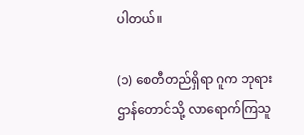ပါတယ်။

(၁) စေတီတည်ရှိရာ ဂူက ဘုရား ဌာန်တောင်သို့ လာရောက်ကြသူ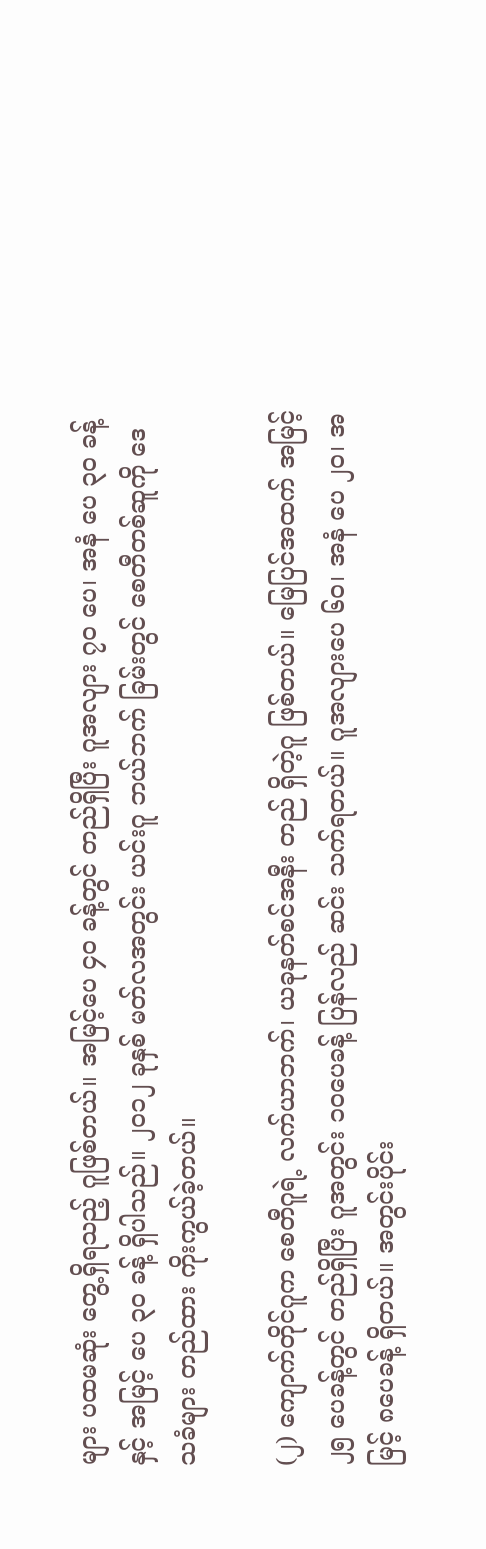များ ပထမဆုံး တွေ့ရှိရသည့် ဂူဖြစ်တယ်။ အမြင့်ပေ ၄၀ ခန့်တွင် တည်ရှိပြီး ဂူအလျား ၇၀ ပေ၊ အနံ ပေ ၃၀ ခန့်နှင့် အမြင့် ပေ ၃၀ ခန့် ရှိပါသည်။ ၂၀၁၂ ခုနှစ် မတ်လအတွင်း ယင်းဂူ ဘယ်ဘက် ခြမ်းတွင် စေတီတစ်ဆူကို ဒေသခံများ တည်ထား ကိုးကွယ်ခဲ့တယ်။

(၂) ကျောက်တိုင်ဂူက စေတီဂူရဲ့ လက်ယာဘက်၊ ယခုနတ်စင်အနီး တည် ရှိတဲ့ဂူ ဖြစ်တယ်။ မြေပြင်အထက် အမြင့် ၂၅ ပေခန့်တွင် တည်ရှိပြီး ဂူအတွင်း ၁၀ပေခန့် ပြန်လည် ဆင်း သက်ရတယ်။ ဂူအလျားပေ ၆၀၊ အနံ ပေ ၂၀၊ အမြင့် ၈ပေခန့် ရှိတယ်။ အတွင်းပိုင်း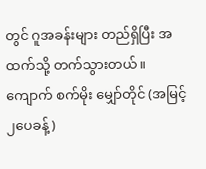တွင် ဂူအခန်းများ တည်ရှိပြီး အထက်သို့ တက်သွားတယ်။ ကျောက် စက်မိုး မျှော်တိုင် (အမြင့် ၂ပေခန့်)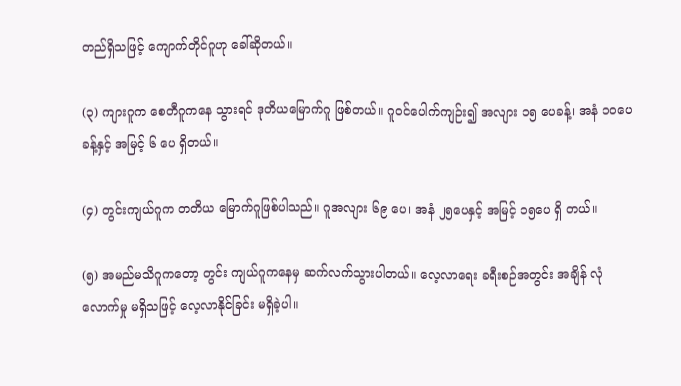တည်ရှိသဖြင့် ကျောက်တိုင်ဂူဟု ခေါ်ဆိုတယ်။

(၃) ကျားဂူက စေတီဂူကနေ သွားရင် ဒုတိယမြောက်ဂူ ဖြစ်တယ်။ ဂူဝင်ပေါက်ကျဉ်း၍ အလျား ၁၅ ပေခန့်၊ အနံ ၁၀ပေခန့်နှင့် အမြင့် ၆ ပေ ရှိတယ်။

(၄) တွင်းကျယ်ဂူက တတိယ မြောက်ဂူဖြစ်ပါသည်။ ဂူအလျား ၆၉ ပေ၊ အနံ ၂၅ပေနှင့် အမြင့် ၁၅ပေ ရှိ တယ်။

(၅) အမည်မသိဂူကတော့ တွင်း ကျယ်ဂူကနေမှ ဆက်လက်သွားပါတယ်။ လေ့လာရေး ခရီးစဉ်အတွင်း အချိန် လုံလောက်မှု မရှိသဖြင့် လေ့လာနိုင်ခြင်း မရှိခဲ့ပါ။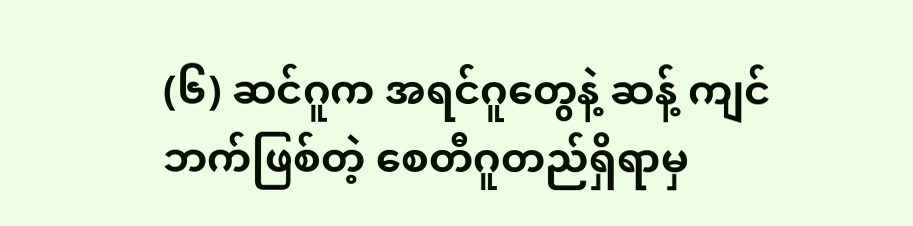(၆) ဆင်ဂူက အရင်ဂူတွေနဲ့ ဆန့် ကျင်ဘက်ဖြစ်တဲ့ စေတီဂူတည်ရှိရာမှ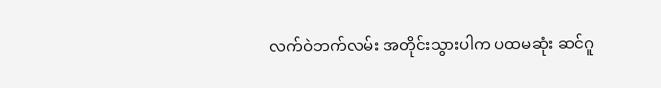လက်ဝဲဘက်လမ်း အတိုင်းသွားပါက ပထမဆုံး ဆင်ဂူ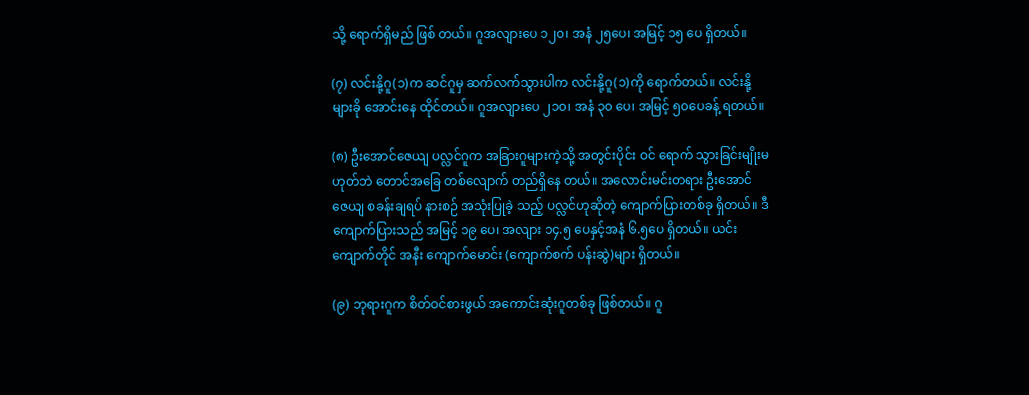သို့ ရောက်ရှိမည် ဖြစ် တယ်။ ဂူအလျားပေ ၁၂၀၊ အနံ ၂၅ပေ၊ အမြင့် ၁၅ ပေ ရှိတယ်။

(၇) လင်းနို့ဂူ(၁)က ဆင်ဂူမှ ဆက်လက်သွားပါက လင်းနို့ဂူ(၁)ကို ရောက်တယ်။ လင်းနို့များခို အောင်းနေ ထိုင်တယ်။ ဂူအလျားပေ ၂၁၀၊ အနံ ၃၀ ပေ၊ အမြင့် ၅၀ပေခန့် ရတယ်။

(၈) ဦးအောင်ဇေယျ ပလ္လင်ဂူက အခြားဂူများကဲ့သို့ အတွင်းပိုင်း ဝင် ရောက် သွားခြင်းမျိုးမဟုတ်ဘဲ တောင်အခြေ တစ်လျောက် တည်ရှိနေ တယ်။ အလောင်းမင်းတရား ဦးအောင် ဇေယျ စခန်းချရပ် နားစဉ် အသုံးပြုခဲ့ သည့် ပလ္လင်ဟုဆိုတဲ့ ကျောက်ပြားတစ်ခု ရှိတယ်။ ဒီကျောက်ပြားသည် အမြင့် ၁၉ ပေ၊ အလျား ၁၄.၅ ပေနှင့်အနံ ၆.၅ပေ ရှိတယ်။ ယင်းကျောက်တိုင် အနီး ကျောက်မောင်း (ကျောက်စက် ပန်းဆွဲ)များ ရှိတယ်။

(၉) ဘုရားဂူက စိတ်ဝင်စားဖွယ် အကောင်းဆုံးဂူတစ်ခု ဖြစ်တယ်။ ဂူ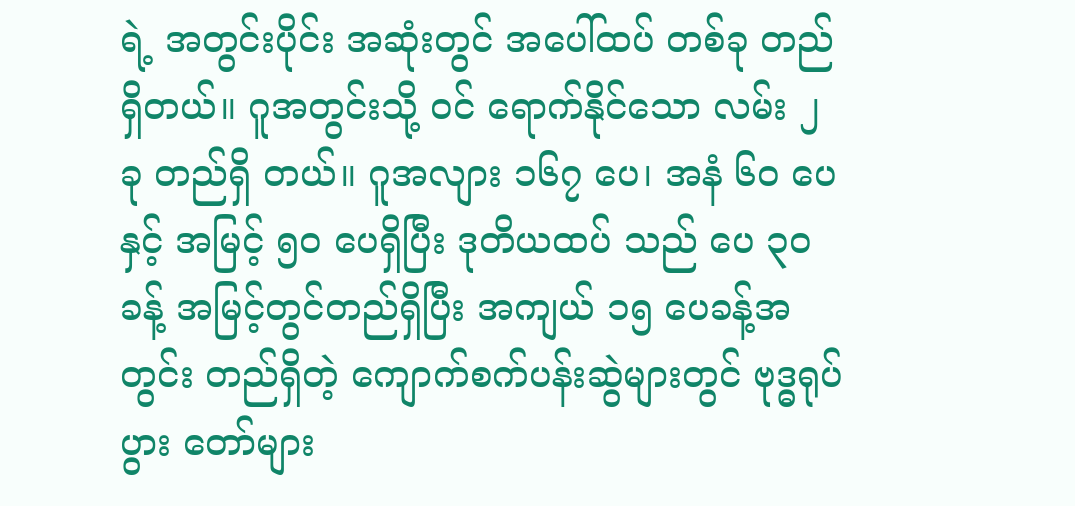ရဲ့ အတွင်းပိုင်း အဆုံးတွင် အပေါ်ထပ် တစ်ခု တည်ရှိတယ်။ ဂူအတွင်းသို့ ဝင် ရောက်နိုင်သော လမ်း ၂ ခု တည်ရှိ တယ်။ ဂူအလျား ၁၆၇ ပေ၊ အနံ ၆၀ ပေနှင့် အမြင့် ၅၀ ပေရှိပြီး ဒုတိယထပ် သည် ပေ ၃၀ ခန့် အမြင့်တွင်တည်ရှိပြီး အကျယ် ၁၅ ပေခန့်အတွင်း တည်ရှိတဲ့ ကျောက်စက်ပန်းဆွဲများတွင် ဗုဒ္ဓရုပ်ပွား တော်များ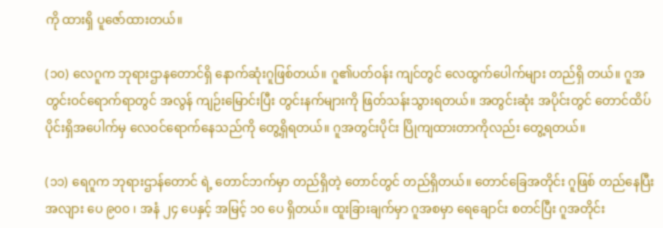ကို ထားရှိ ပူဇော်ထားတယ်။

(၁၀) လေဂူက ဘုရားဌာနတောင်ရှိ နောက်ဆုံးဂူဖြစ်တယ်။ ဂူ၏ပတ်ဝန်း ကျင်တွင် လေထွက်ပေါက်များ တည်ရှိ တယ်။ ဂူအတွင်းဝင်ရောက်ရာတွင် အလွန် ကျဉ်းမြောင်းပြီး တွင်းနက်များကို ဖြတ်သန်းသွားရတယ်။ အတွင်းဆုံး အပိုင်းတွင် တောင်ထိပ်ပိုင်းရှိအပေါက်မှ လေဝင်ရောက်နေသည်ကို တွေ့ရှိရတယ်။ ဂူအတွင်းပိုင်း ပြိုကျထားတာကိုလည်း တွေ့ရတယ်။

(၁၁) ရေဂူက ဘုရားဌာန်တောင် ရဲ့ တောင်ဘက်မှာ တည်ရှိတဲ့ တောင်တွင် တည်ရှိတယ်။ တောင်ခြေအတိုင်း ဂူဖြစ် တည်နေပြီး အလျား ပေ ၉၀၀ ၊ အနံ ၂၄ ပေနှင့် အမြင့် ၁၀ ပေ ရှိတယ်။ ထူးခြားချက်မှာ ဂူအစမှာ ရေချောင်း စတင်ပြီး ဂူအတိုင်း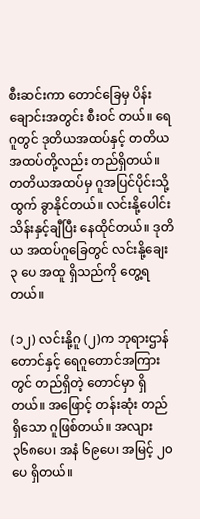စီးဆင်းကာ တောင်ခြေမှ ပိန်းချောင်းအတွင်း စီးဝင် တယ်။ ရေဂူတွင် ဒုတိယအထပ်နှင့် တတိယအထပ်တို့လည်း တည်ရှိတယ်။ တတိယအထပ်မှ ဂူအပြင်ပိုင်းသို့ ထွက် ခွာနိုင်တယ်။ လင်းနို့ပေါင်း သိန်းနှင့်ချီပြီး နေထိုင်တယ်။ ဒုတိယ အထပ်ဂူခြေတွင် လင်းနို့ချေး ၃ ပေ အထူ ရှိသည်ကို တွေ့ရတယ်။

(၁၂) လင်းနို့ဂူ (၂)က ဘုရားဌာန် တောင်နှင့် ရေဂူတောင်အကြားတွင် တည်ရှိတဲ့ တောင်မှာ ရှိတယ်။ အဖြောင့် တန်းဆုံး တည်ရှိသော ဂူဖြစ်တယ်။ အလျား ၃၆၈ပေ၊ အနံ ၆၉ပေ၊ အမြင့် ၂၀ ပေ ရှိတယ်။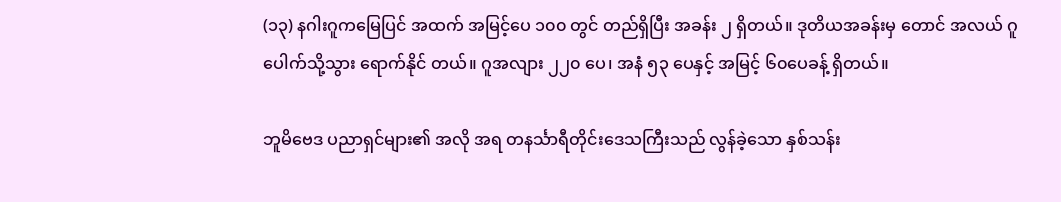(၁၃) နဂါးဂူကမြေပြင် အထက် အမြင့်ပေ ၁၀၀ တွင် တည်ရှိပြီး အခန်း ၂ ရှိတယ်။ ဒုတိယအခန်းမှ တောင် အလယ် ဂူပေါက်သို့သွား ရောက်နိုင် တယ်။ ဂူအလျား ၂၂၀ ပေ၊ အနံ ၅၃ ပေနှင့် အမြင့် ၆၀ပေခန့် ရှိတယ်။

ဘူမိဗေဒ ပညာရှင်များ၏ အလို အရ တနင်္သာရီတိုင်းဒေသကြီးသည် လွန်ခဲ့သော နှစ်သန်း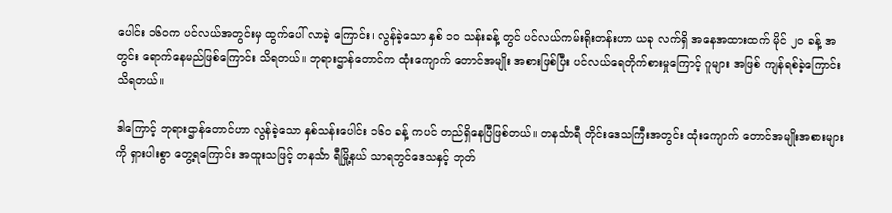ပေါင်း ၁၆၀က ပင်လယ်အတွင်းမှ ထွက်ပေါ် လာခဲ့ ကြောင်း၊ လွန်ခဲ့သော နှစ် ၁၀ သန်းခန့် တွင် ပင်လယ်ကမ်းရိုးတန်းဟာ ယခု လက်ရှိ အနေအထားထက် မိုင် ၂၀ ခန့် အတွင်း ရောက်နေမည်ဖြစ်ကြောင်း သိရတယ်။ ဘုရားဌာန်တောင်က ထုံးကျောက် တောင်အမျိုး အစားဖြစ်ပြီး ပင်လယ်ရေတိုက်စားမှုကြောင့် ဂူများ အဖြစ် ကျန်ရစ်ခဲ့ကြောင်း သိရတယ်။

ဒါကြောင့် ဘုရားဌာန်တောင်ဟာ လွန်ခဲ့သော နှစ်သန်းပေါင်း ၁၆၀ ခန့် ကပင် တည်ရှိနေပြီဖြစ်တယ်။ တနင်္သာရီ တိုင်းဒေသကြီးအတွင်း ထုံးကျောက် တောင်အမျိုးအစားများကို ရှားပါးစွာ တွေ့ရကြောင်း အထူးသဖြင့် တနင်္သာ ရီမြို့နယ် သာရဘွင်ဒေသနှင့် ဘုတ်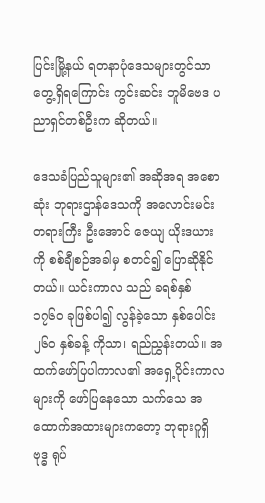ပြင်းမြို့နယ် ရတနာပုံဒေသများတွင်သာ တွေ့ရှိရကြောင်း ကွင်းဆင်း ဘူမိဗေဒ ပညာရှင်တစ်ဦးက ဆိုတယ်။

ဒေသခံပြည်သူများ၏ အဆိုအရ အစောဆုံး ဘုရားဌာန်ဒေသကို အလောင်းမင်းတရားကြီး ဦးအောင် ဇေယျ ယိုးဒယားကို စစ်ချီစဉ်အခါမှ စတင်၍ ပြောဆိုနိုင်တယ်။ ယင်းကာလ သည် ခရစ်နှစ် ၁၇၆၀ ခုဖြစ်ပါ၍ လွန်ခဲ့သော နှစ်ပေါင်း ၂၆၀ နှစ်ခန့် ကိုသာ၊ ရည်ညွှန်းတယ်။ အထက်ဖော်ပြပါကာလ၏ အရှေ့ပိုင်းကာလများကို ဖော်ပြနေသော သက်သေ အထောက်အထားများကတော့ ဘုရားဂူရှိ ဗုဒ္ဓ ရုပ်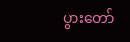ပွားတော်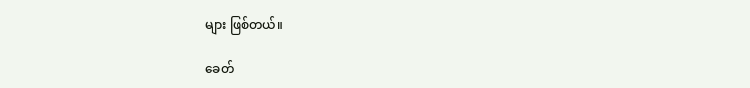များ ဖြစ်တယ်။

ခေတ်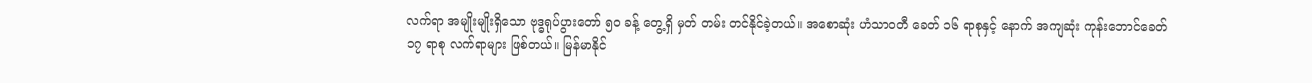လက်ရာ အမျိုးမျိုးရှိသော ဗုဒ္ဓရုပ်ပွားတော် ၅၀ ခန့် တွေ့ရှိ မှတ် တမ်း တင်နိုင်ခဲ့တယ်။ အစောဆုံး ဟံသာဝတီ ခေတ် ၁၆ ရာစုနှင့် နောက် အကျဆုံး ကုန်းဘောင်ခေတ် ၁၇ ရာစု လက်ရာများ ဖြစ်တယ်။ မြန်မာနိုင်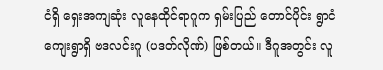ငံရှိ ရှေးအကျဆုံး လူနေထိုင်ရာဂူက ရှမ်းပြည် တောင်ပိုင်း ရွာငံကျေးရွာရှိ ဗဒလင်းဂူ (ပဒတ်လိုဏ်) ဖြစ်တယ်။ ဒီဂူအတွင်း လူ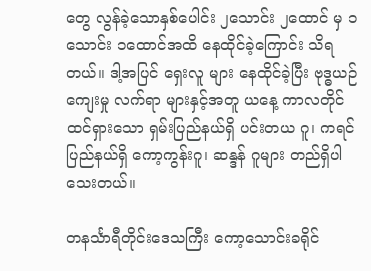တွေ လွန်ခဲ့သောနှစ်ပေါင်း ၂သောင်း ၂ထောင် မှ ၁သောင်း ၁ထောင်အထိ နေထိုင်ခဲ့ကြောင်း သိရတယ်။ ဒါ့အပြင် ရှေးလူ များ နေထိုင်ခဲ့ပြီး ဗုဒ္ဓယဉ်ကျေးမှု လက်ရာ များနှင့်အတူ ယနေ့ ကာလတိုင် ထင်ရှားသော ရှမ်းပြည်နယ်ရှိ ပင်းတယ ဂူ၊ ကရင်ပြည်နယ်ရှိ ကော့ကွန်းဂူ၊ ဆန္ဒန် ဂူများ တည်ရှိပါသေးတယ်။

တနင်္သာရီတိုင်းဒေသကြီး ကော့သောင်းခရိုင်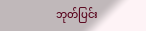ဘုတ်ပြင်း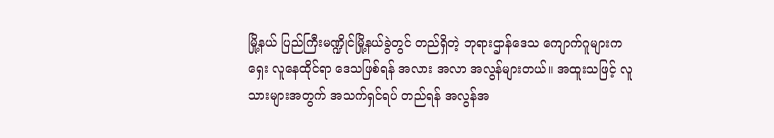မြို့နယ် ပြည်ကြီးမဏ္ဍိုင်မြို့နယ်ခွဲတွင် တည်ရှိတဲ့ ဘုရားဌာန်ဒေသ ကျောက်ဂူများက ရှေး လူနေထိုင်ရာ ဒေသဖြစ်ရန် အလား အလာ အလွန်များတယ်။ အထူးသဖြင့် လူသားများအတွက် အသက်ရှင်ရပ် တည်ရန် အလွန်အ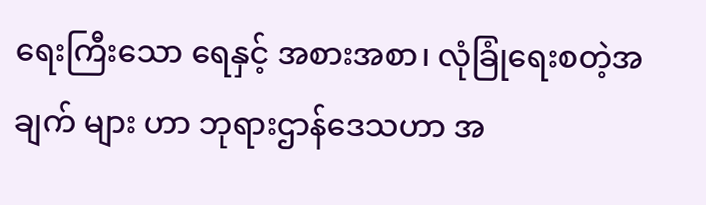ရေးကြီးသော ရေနှင့် အစားအစာ၊ လုံခြုံရေးစတဲ့အချက် များ ဟာ ဘုရားဌာန်ဒေသဟာ အ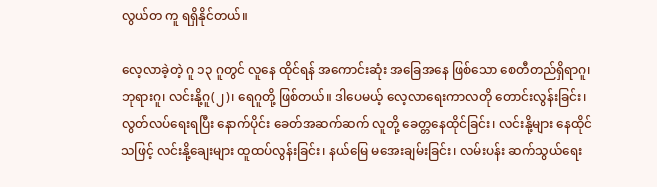လွယ်တ ကူ ရရှိနိုင်တယ်။

လေ့လာခဲ့တဲ့ ဂူ ၁၃ ဂူတွင် လူနေ ထိုင်ရန် အကောင်းဆုံး အခြေအနေ ဖြစ်သော စေတီတည်ရှိရာဂူ၊ ဘုရားဂူ၊ လင်းနို့ဂူ(၂)၊ ရေဂူတို့ ဖြစ်တယ်။ ဒါပေမယ့် လေ့လာရေးကာလတို တောင်းလွန်းခြင်း၊ လွတ်လပ်ရေးရပြီး နောက်ပိုင်း ခေတ်အဆက်ဆက် လူတို့ ခေတ္တနေထိုင်ခြင်း၊ လင်းနို့များ နေထိုင် သဖြင့် လင်းနို့ချေးများ ထူထပ်လွန်းခြင်း၊ နယ်မြေ မအေးချမ်းခြင်း၊ လမ်းပန်း ဆက်သွယ်ရေး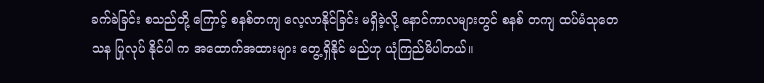ခက်ခဲခြင်း စသည်တို့ ကြောင့် စနစ်တကျ လေ့လာနိုင်ခြင်း မရှိခဲ့လို့ နောင်ကာလများတွင် စနစ် တကျ ထပ်မံသုတေသန ပြုလုပ် နိုင်ပါ က အထောက်အထားများ တွေ့ရှိနိုင် မည်ဟု ယုံကြည်မိပါတယ်။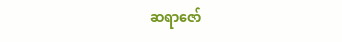ဆရာဇော်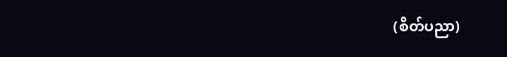(စိတ်ပညာ)